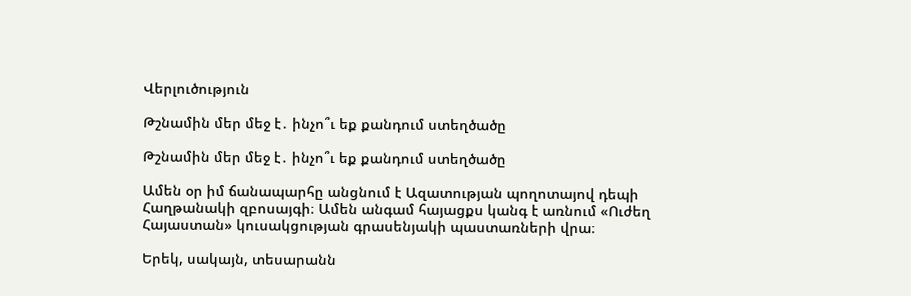Վերլուծություն

Թշնամին մեր մեջ է․ ինչո՞ւ եք քանդում ստեղծածը

Թշնամին մեր մեջ է․ ինչո՞ւ եք քանդում ստեղծածը

Ամեն օր իմ ճանապարհը անցնում է Ազատության պողոտայով դեպի Հաղթանակի զբոսայգի։ Ամեն անգամ հայացքս կանգ է առնում «Ուժեղ Հայաստան» կուսակցության գրասենյակի պաստառների վրա։

Երեկ, սակայն, տեսարանն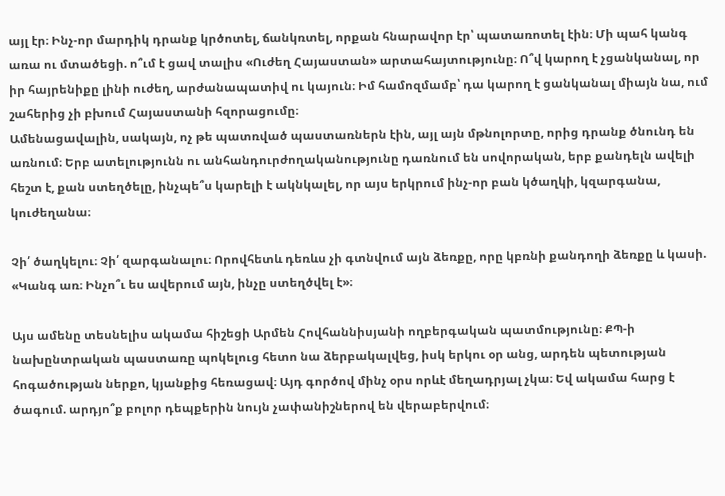այլ էր։ Ինչ-որ մարդիկ դրանք կրծոտել, ճանկռտել, որքան հնարավոր էր՝ պատառոտել էին։ Մի պահ կանգ առա ու մտածեցի. ո՞ւմ է ցավ տալիս «Ուժեղ Հայաստան» արտահայտությունը։ Ո՞վ կարող է չցանկանալ, որ իր հայրենիքը լինի ուժեղ, արժանապատիվ ու կայուն։ Իմ համոզմամբ՝ դա կարող է ցանկանալ միայն նա, ում շահերից չի բխում Հայաստանի հզորացումը։
Ամենացավալին, սակայն, ոչ թե պատռված պաստառներն էին, այլ այն մթնոլորտը, որից դրանք ծնունդ են առնում։ Երբ ատելությունն ու անհանդուրժողականությունը դառնում են սովորական, երբ քանդելն ավելի հեշտ է, քան ստեղծելը, ինչպե՞ս կարելի է ակնկալել, որ այս երկրում ինչ-որ բան կծաղկի, կզարգանա, կուժեղանա։

Չի՛ ծաղկելու։ Չի՛ զարգանալու։ Որովհետև դեռևս չի գտնվում այն ձեռքը, որը կբռնի քանդողի ձեռքը և կասի. «Կանգ առ։ Ինչո՞ւ ես ավերում այն, ինչը ստեղծվել է»։

Այս ամենը տեսնելիս ակամա հիշեցի Արմեն Հովհաննիսյանի ողբերգական պատմությունը։ ՔՊ-ի նախընտրական պաստառը պոկելուց հետո նա ձերբակալվեց, իսկ երկու օր անց, արդեն պետության հոգածության ներքո, կյանքից հեռացավ։ Այդ գործով մինչ օրս որևէ մեղադրյալ չկա։ Եվ ակամա հարց է ծագում. արդյո՞ք բոլոր դեպքերին նույն չափանիշներով են վերաբերվում։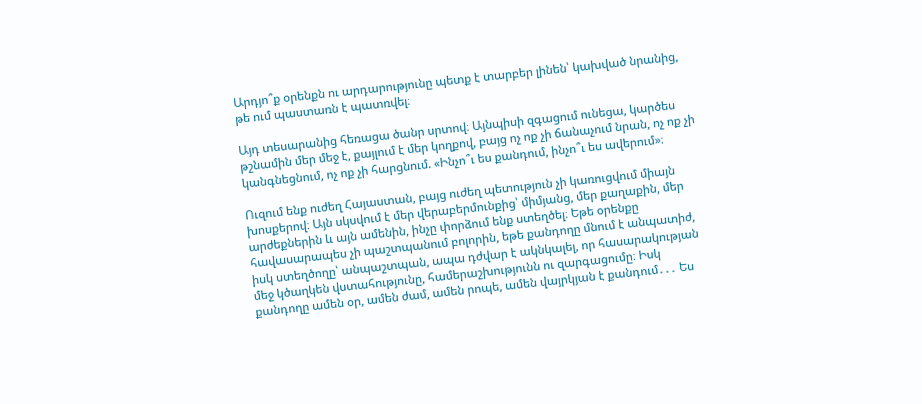Արդյո՞ք օրենքն ու արդարությունը պետք է տարբեր լինեն՝ կախված նրանից, թե ում պաստառն է պատռվել։

Այդ տեսարանից հեռացա ծանր սրտով։ Այնպիսի զգացում ունեցա, կարծես թշնամին մեր մեջ է, քայլում է մեր կողքով, բայց ոչ ոք չի ճանաչում նրան, ոչ ոք չի կանգնեցնում, ոչ ոք չի հարցնում. «Ինչո՞ւ ես քանդում, ինչո՞ւ ես ավերում»։

Ուզում ենք ուժեղ Հայաստան, բայց ուժեղ պետություն չի կառուցվում միայն խոսքերով։ Այն սկսվում է մեր վերաբերմունքից՝ միմյանց, մեր քաղաքին, մեր արժեքներին և այն ամենին, ինչը փորձում ենք ստեղծել։ Եթե օրենքը հավասարապես չի պաշտպանում բոլորին, եթե քանդողը մնում է անպատիժ, իսկ ստեղծողը՝ անպաշտպան, ապա դժվար է ակնկալել, որ հասարակության մեջ կծաղկեն վստահությունը, համերաշխությունն ու զարգացումը։ Իսկ քանդողը ամեն օր, ամեն ժամ, ամեն րոպե, ամեն վայրկյան է քանդում․․․ Ես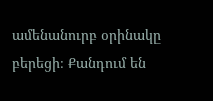ամենանուրբ օրինակը բերեցի։ Քանդում են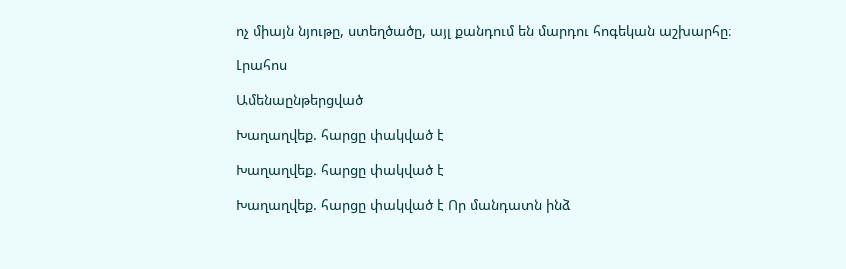ոչ միայն նյութը, ստեղծածը, այլ քանդում են մարդու հոգեկան աշխարհը։

Լրահոս

Ամենաընթերցված

Խաղաղվեք. հարցը փակված է

Խաղաղվեք. հարցը փակված է

Խաղաղվեք. հարցը փակված է Որ մանդատն ինձ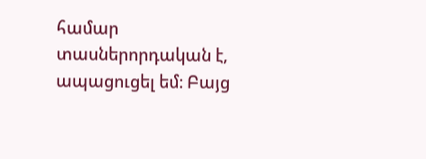համար տասներորդական է, ապացուցել եմ։ Բայց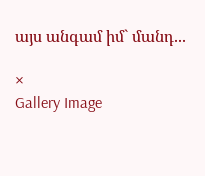այս անգամ իմ` մանդ...

×
Gallery Image